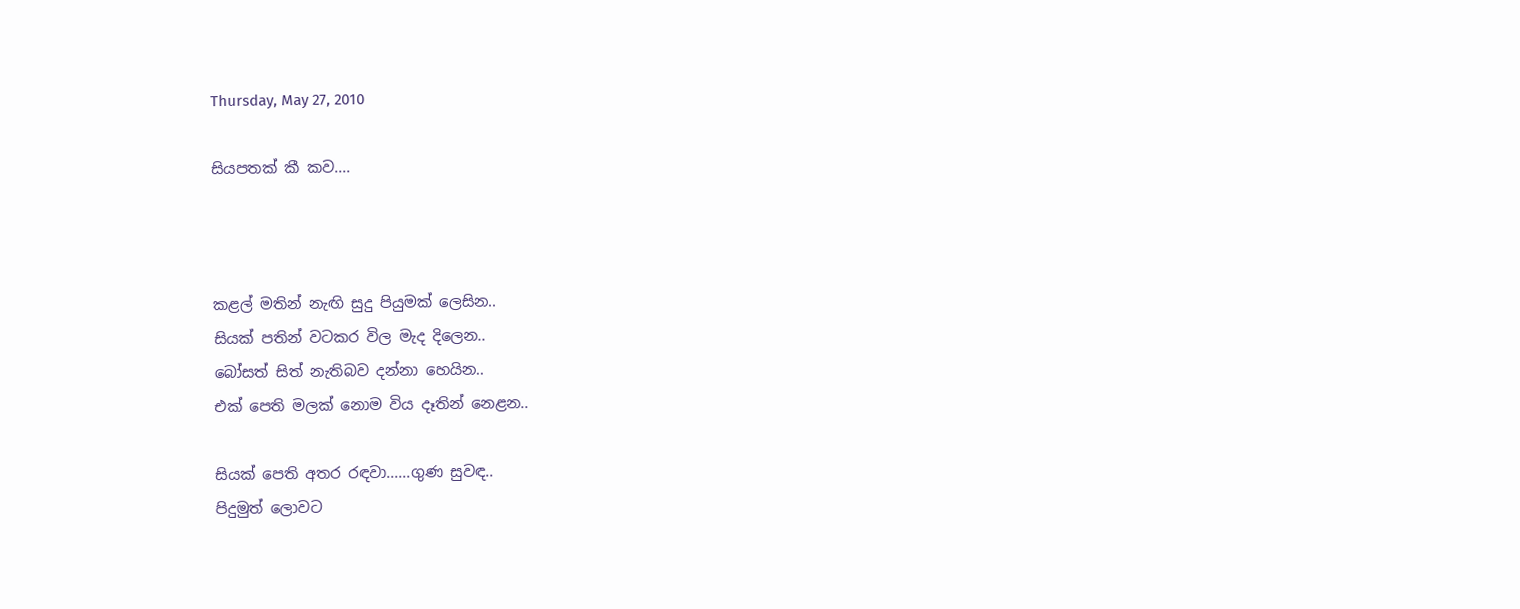Thursday, May 27, 2010

සියපතක් කී කව....



කළල් මතින් නැඟි සුදු පියුමක් ලෙසින..
සියක් පතින් වටකර විල මැද දිලෙන..
බෝසත් සිත් නැතිබව දන්නා හෙයින..
එක් පෙති මලක් නොම විය දෑතින් නෙළන..

සියක් පෙති අතර රඳවා......ගුණ සුවඳ..
පිදුමුත් ලොවට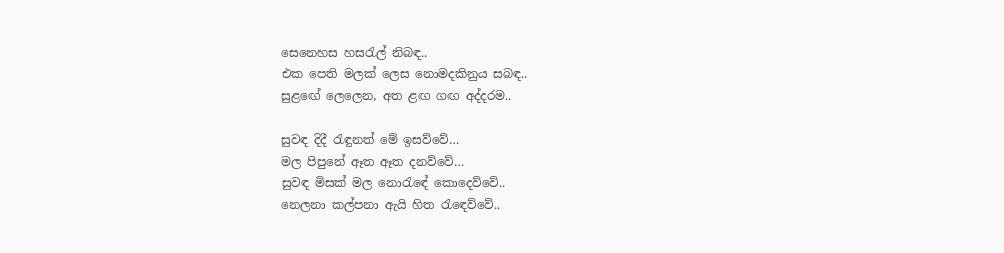සෙනෙහස හස‍රැල් නිබඳ..
එක පෙති මලක් ලෙස නොමදකිනුය සබඳ..
සුළඟේ ලෙලෙන, අත ළඟ ගඟ අද්දරම..

සුවඳ දිදී ‍රැඳුනත් මේ ඉසව්වේ…
මල පිපුනේ ඈත ඈත දනව්වේ…
සුවඳ මිසක් මල නො‍රැ‍ඳේ කොදෙව්වේ..
නෙලනා කල්පනා ඇයි හිත ‍රැ‍ඳෙව්වේ..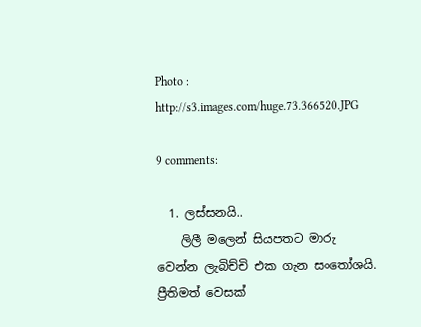Photo : http://s3.images.com/huge.73.366520.JPG

9 comments:

  1. ලස්සනයි..
    ලිලී මලෙන් සියපතට මාරු වෙන්න ලැබිච්චි එක ගැන සංතෝශයි. ප්‍රීතිමත් වෙසක්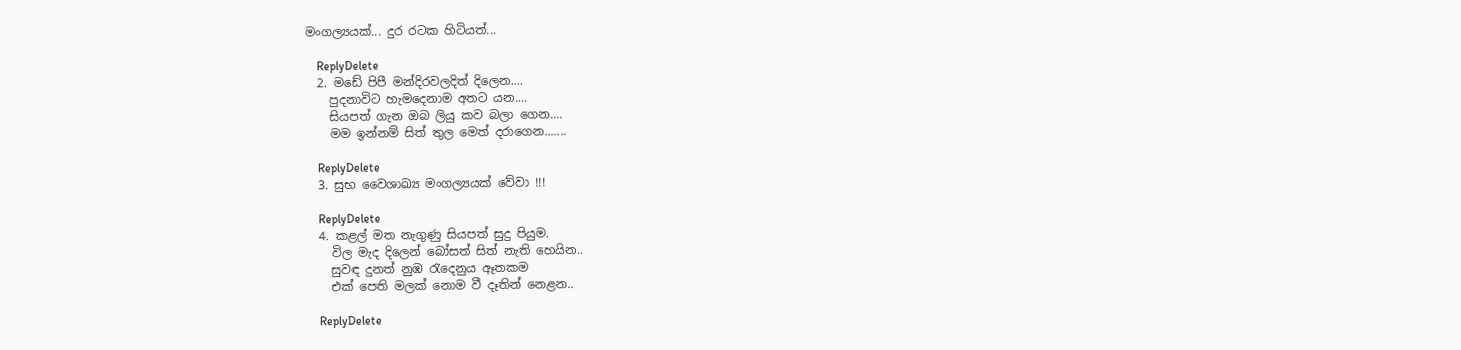මංගල්‍යයක්... දුර රටක හිටියත්...

    ReplyDelete
  2. මඩේ පිපී මන්දිරවලදිත් දිලෙන....
    පුදනාවිට හැමදෙනාම අතට යන....
    සියපත් ගැන ඔබ ලියු කව බලා ගෙන....
    මම ඉන්නම් සිත් තුල මෙත් දරාගෙන.......

    ReplyDelete
  3. සුභ වෛශාඛ්‍ය මංගල්‍යයක් වේවා !!!

    ReplyDelete
  4. කළල් මත නැගුණු සියපත් සුදු පියුම.
    විල මැද දිලෙන් බෝසත් සිත් නැති හෙයින..
    සුවඳ දුනත් නුඹ ‍රැදෙනුය ඈතකම
    එක් පෙති මලක් නොම වී දෑතින් නෙළන..

    ReplyDelete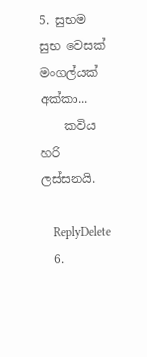5. සුභම සුභ වෙසක් මංගල්යක් අක්කා...
    කවිය හරි ලස්සනයි.

    ReplyDelete
  6.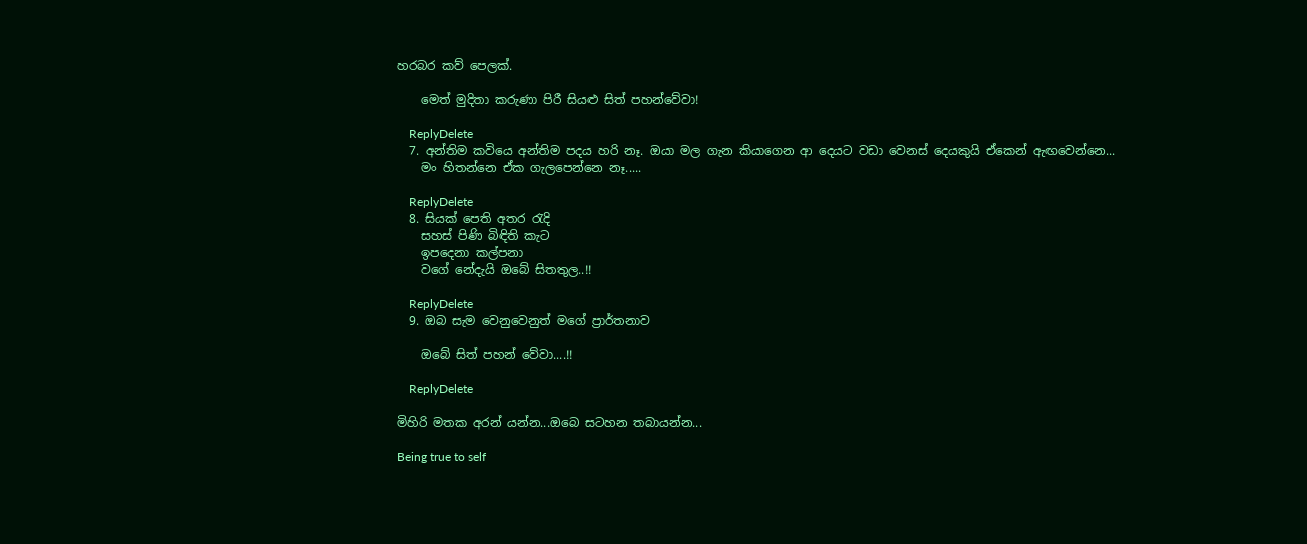හරබර කව් පෙලක්.

    මෙත් මුදිතා කරුණා පිරී සියළු සිත් පහන්වේවා!

    ReplyDelete
  7. අන්තිම කවියෙ අන්තිම පදය හරි නෑ. ඔයා මල ගැන කියාගෙන ආ දෙයට වඩා වෙනස් දෙයකුයි ඒකෙන් ඇඟවෙන්නෙ...
    මං හිතන්නෙ ඒක ගැලපෙන්නෙ නෑ.....

    ReplyDelete
  8. සියක් පෙති අතර රැදි
    සහස් පිණි බිඳිති කැට
    ඉපදෙනා කල්පනා
    වගේ නේදැයි ඔබේ සිතතුල..!!

    ReplyDelete
  9. ඔබ සැම වෙනුවෙනුත් මගේ ප්‍රාර්තනාව

    ඔබේ සිත් පහන් වේවා....!!

    ReplyDelete

මිහිරි මතක අරන් යන්න...ඔබෙ සටහන තබායන්න...

Being true to self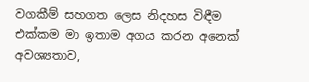වගකීම් සහගත ලෙස නිදහස විඳීම එක්කම මා ඉතාම අගය කරන අනෙක් අවශ්‍යතාව,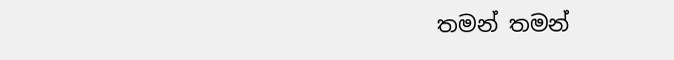තමන් තමන්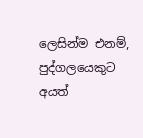ලෙසින්ම එනම්, පුද්ගලයෙකුට අයත්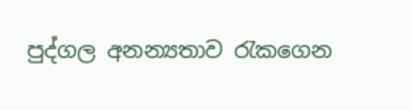පුද්ගල අනන්‍යතාව රැකගෙන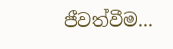ජීවත්වීම...